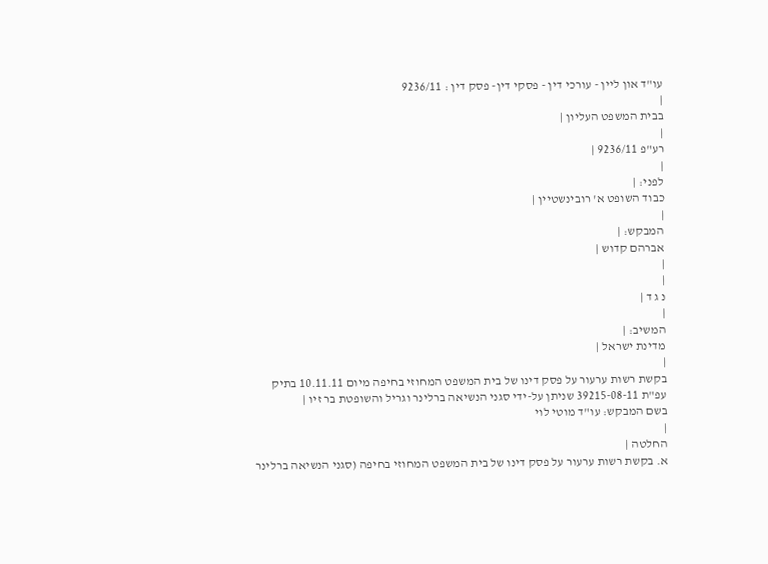עו"ד און ליין - עורכי דין - פסקי דין- פסק דין : 9236/11
|
בבית המשפט העליון |
|
רע"פ 9236/11 |
|
לפני: |
כבוד השופט א' רובינשטיין |
|
המבקש: |
אברהם קדוש |
|
|
נ ג ד |
|
המשיב: |
מדינת ישראל |
|
בקשת רשות ערעור על פסק דינו של בית המשפט המחוזי בחיפה מיום 10.11.11 בתיק עפ"ת 39215-08-11 שניתן על-ידי סגני הנשיאה ברלינר וגריל והשופטת בר זיו |
בשם המבקש: עו"ד מוטי לוי
|
החלטה |
א. בקשת רשות ערעור על פסק דינו של בית המשפט המחוזי בחיפה (סגני הנשיאה ברלינר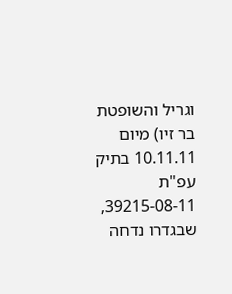וגריל והשופטת בר זיו) מיום 10.11.11 בתיק עפ"ת 39215-08-11, שבגדרו נדחה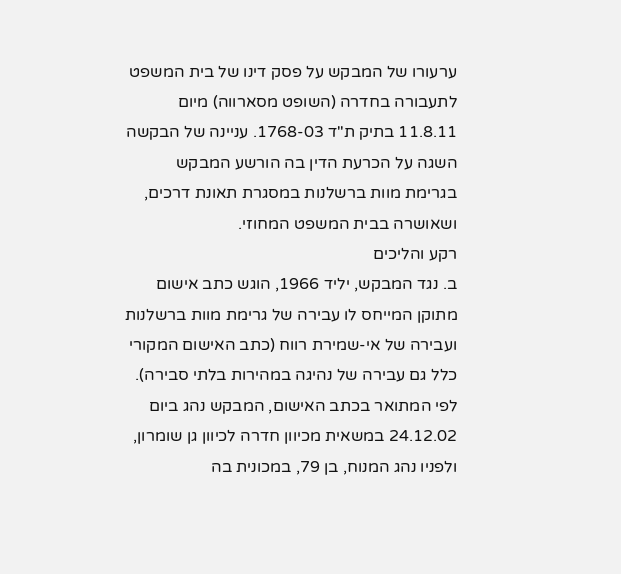ערעורו של המבקש על פסק דינו של בית המשפט לתעבורה בחדרה (השופט מסארווה) מיום 11.8.11 בתיק ת"ד 1768-03. עניינה של הבקשה השגה על הכרעת הדין בה הורשע המבקש בגרימת מוות ברשלנות במסגרת תאונת דרכים, ושאושרה בבית המשפט המחוזי.
רקע והליכים
ב. נגד המבקש, יליד 1966, הוגש כתב אישום מתוקן המייחס לו עבירה של גרימת מוות ברשלנות ועבירה של אי-שמירת רווח (כתב האישום המקורי כלל גם עבירה של נהיגה במהירות בלתי סבירה). לפי המתואר בכתב האישום, המבקש נהג ביום 24.12.02 במשאית מכיוון חדרה לכיוון גן שומרון, ולפניו נהג המנוח, בן 79, במכונית בה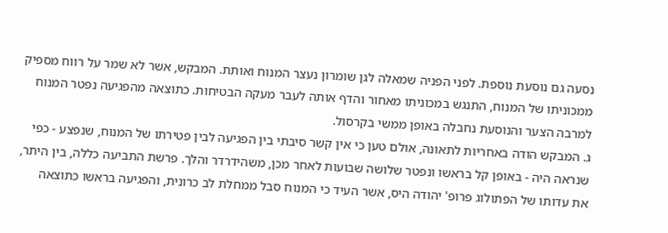נסעה גם נוסעת נוספת. לפני הפניה שמאלה לגן שומרון נעצר המנוח ואותת. המבקש, אשר לא שמר על רווח מספיק ממכוניתו של המנוח, התנגש במכוניתו מאחור והדף אותה לעבר מעקה הבטיחות. כתוצאה מהפגיעה נפטר המנוח למרבה הצער והנוסעת נחבלה באופן ממשי בקרסול.
ג. המבקש הודה באחריות לתאונה, אולם טען כי אין קשר סיבתי בין הפגיעה לבין פטירתו של המנוח, שנפצע - כפי שנראה היה - באופן קל בראשו ונפטר שלושה שבועות לאחר מכן, משהידרדר והלך. פרשת התביעה כללה, בין היתר, את עדותו של הפתולוג פרופ' יהודה היס, אשר העיד כי המנוח סבל ממחלת לב כרונית, והפגיעה בראשו כתוצאה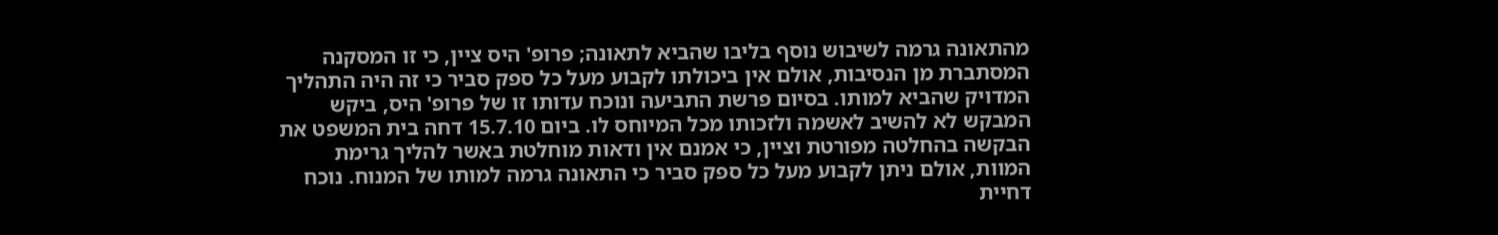מהתאונה גרמה לשיבוש נוסף בליבו שהביא לתאונה; פרופ' היס ציין, כי זו המסקנה המסתברת מן הנסיבות, אולם אין ביכולתו לקבוע מעל כל ספק סביר כי זה היה התהליך המדויק שהביא למותו. בסיום פרשת התביעה ונוכח עדותו זו של פרופ' היס, ביקש המבקש לא להשיב לאשמה ולזכותו מכל המיוחס לו. ביום 15.7.10 דחה בית המשפט את הבקשה בהחלטה מפורטת וציין, כי אמנם אין ודאות מוחלטת באשר להליך גרימת המוות, אולם ניתן לקבוע מעל כל ספק סביר כי התאונה גרמה למותו של המנוח. נוכח דחיית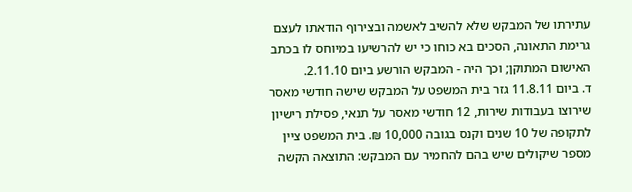עתירתו של המבקש שלא להשיב לאשמה ובצירוף הודאתו לעצם גרימת התאונה, הסכים בא כוחו כי יש להרשיעו במיוחס לו בכתב האישום המתוקן; וכך היה - המבקש הורשע ביום 2.11.10.
ד. ביום 11.8.11 גזר בית המשפט על המבקש שישה חודשי מאסר שירוצו בעבודות שירות, 12 חודשי מאסר על תנאי, פסילת רישיון לתקופה של 10 שנים וקנס בגובה 10,000 ₪. בית המשפט ציין מספר שיקולים שיש בהם להחמיר עם המבקש: התוצאה הקשה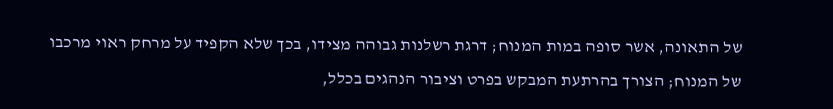של התאונה, אשר סופה במות המנוח; דרגת רשלנות גבוהה מצידו, בכך שלא הקפיד על מרחק ראוי מרכבו של המנוח; הצורך בהרתעת המבקש בפרט וציבור הנהגים בכלל,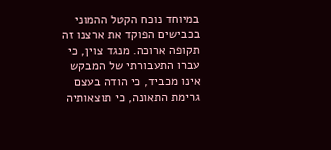במיוחד נוכח הקטל ההמוני בכבישים הפוקד את ארצנו זה תקופה ארוכה. מנגד צוין, כי עברו התעבורתי של המבקש אינו מכביד, כי הודה בעצם גרימת התאונה, כי תוצאותיה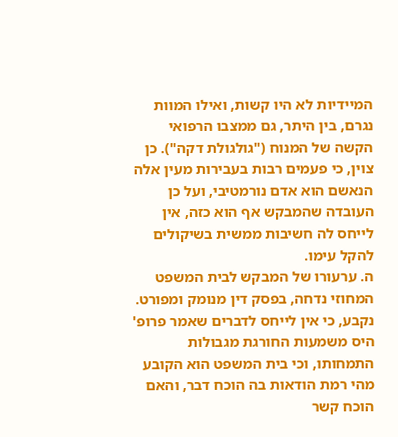המיידיות לא היו קשות, ואילו המוות נגרם, בין היתר, גם ממצבו הרפואי הקשה של המנוח ("גולגולת דקה"). כן צוין, כי פעמים רבות בעבירות מעין אלה הנאשם הוא אדם נורמטיבי, ועל כן העובדה שהמבקש אף הוא כזה, אין לייחס לה חשיבות ממשית בשיקולים להקל עימו.
ה. ערעורו של המבקש לבית המשפט המחוזי נדחה, בפסק דין מנומק ומפורט. נקבע, כי אין לייחס לדברים שאמר פרופ' היס משמעות החורגת מגבולות התמחותו, וכי בית המשפט הוא הקובע מהי רמת הודאות בה הוכח דבר, והאם הוכח קשר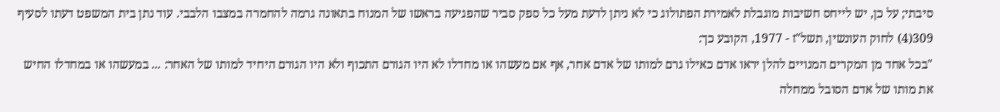סיבתי; על כן, יש לייחס חשיבות מוגבלת לאמירת הפתולוג כי לא ניתן לדעת מעל כל ספק סביר שהפגיעה בראשו של המנוח בתאונה גרמה להחמרה במצבו הלבבי. עוד נתן בית המשפט דעתו לסעיף 309(4) לחוק העונשין, תשל"ז - 1977, הקובע כך:
"בכל אחד מן המקרים המנויים להלן יראו אדם כאילו גרם למותו של אדם אחר, אף אם מעשהו או מחדלו לא היו הגורם התכוף ולא היו הגורם היחיד למותו של האחר: ... במעשהו או במחדלו החיש את מותו של אדם הסובל ממחלה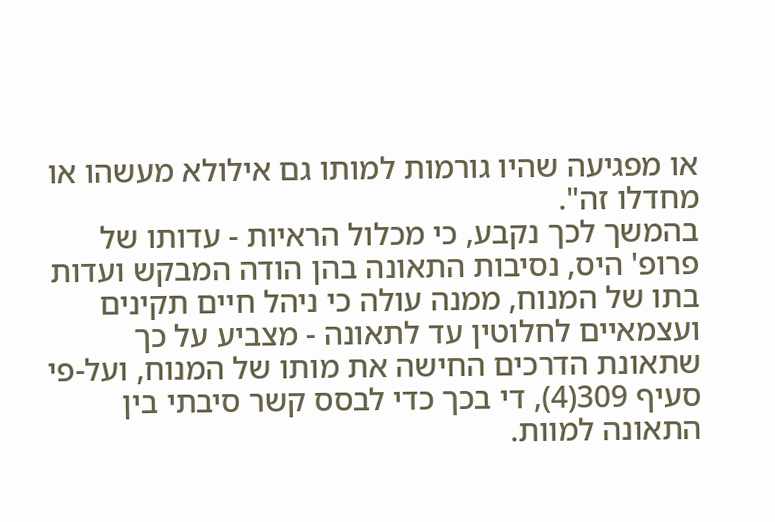או מפגיעה שהיו גורמות למותו גם אילולא מעשהו או מחדלו זה".
בהמשך לכך נקבע, כי מכלול הראיות - עדותו של פרופ' היס, נסיבות התאונה בהן הודה המבקש ועדות בתו של המנוח, ממנה עולה כי ניהל חיים תקינים ועצמאיים לחלוטין עד לתאונה - מצביע על כך שתאונת הדרכים החישה את מותו של המנוח, ועל-פי סעיף 309(4), די בכך כדי לבסס קשר סיבתי בין התאונה למוות.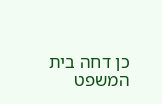כן דחה בית המשפט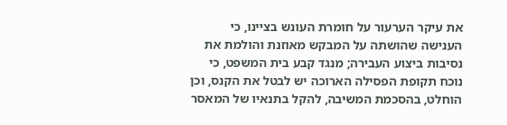את עיקר הערעור על חומרת העונש בציינו, כי הענישה שהושתה על המבקש מאוזנת והולמת את נסיבות ביצוע העבירה; מנגד קבע בית המשפט, כי נוכח תקופת הפסילה הארוכה יש לבטל את הקנס, וכן הוחלט, בהסכמת המשיבה, להקל בתנאיו של המאסר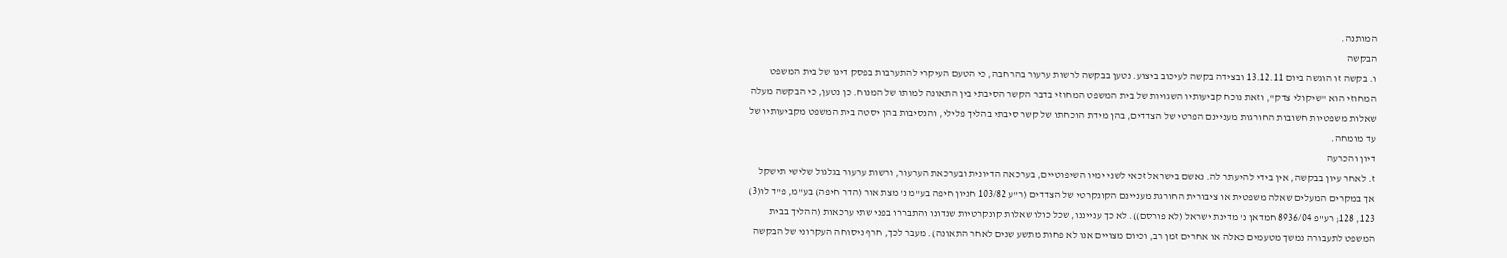המותנה.
הבקשה
ו. בקשה זו הוגשה ביום 13.12.11 ובצידה בקשה לעיכוב ביצוע. נטען בבקשה לרשות ערעור בהרחבה, כי הטעם העיקרי להתערבות בפסק דינו של בית המשפט המחוזי הוא "שיקולי צדק", וזאת נוכח קביעותיו השגויות של בית המשפט המחוזי בדבר הקשר הסיבתי בין התאונה למותו של המנוח. כן נטען, כי הבקשה מעלה שאלות משפטיות חשובות החורגות מעניינם הפרטי של הצדדים, בהן מידת הוכחתו של קשר סיבתי בהליך פלילי, והנסיבות בהן יסטה בית המשפט מקביעותיו של עד מומחה.
דיון והכרעה
ז. לאחר עיון בבקשה, אין בידי להיעתר לה. נאשם בישראל זכאי לשני ימיו השיפוטיים, בערכאה הדיונית ובערכאת הערעור, ורשות ערעור בגלגול שלישי תישקל אך במקרים המעלים שאלה משפטית או ציבורית החורגת מעניינם הקונקרטי של הצדדים (ר"ע 103/82 חניון חיפה בע"מ נ' מצת אור (הדר חיפה) בע"מ, פ"ד לו(3) 123, 128; רע"פ 8936/04 חמדאן נ' מדינת ישראל (לא פורסם)). לא כך ענייננו, שכל כולו שאלות קונקרטיות שנדונו והתבררו בפני שתי ערכאות (ההליך בבית המשפט לתעבורה נמשך מטעמים כאלה או אחרים זמן רב, וכיום מצויים אנו לא פחות מתשע שנים לאחר התאונה). מעבר לכך, חרף ניסוחה העקרוני של הבקשה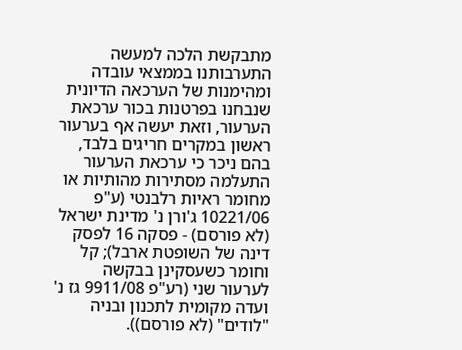מתבקשת הלכה למעשה התערבותנו בממצאי עובדה ומהימנות של הערכאה הדיונית שנבחנו בפרטנות בכור ערכאת הערעור, וזאת יעשה אף בערעור ראשון במקרים חריגים בלבד, בהם ניכר כי ערכאת הערעור התעלמה מסתירות מהותיות או מחומר ראיות רלבנטי (ע"פ 10221/06 ג'ורן נ' מדינת ישראל (לא פורסם) - פסקה 16 לפסק דינה של השופטת ארבל); קל וחומר כשעסקינן בבקשה לערעור שני (רע"פ 9911/08 גז נ' ועדה מקומית לתכנון ובניה "לודים" (לא פורסם)).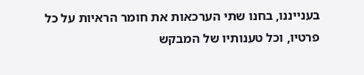בענייננו, בחנו שתי הערכאות את חומר הראיות על כל פרטיו, וכל טענותיו של המבקש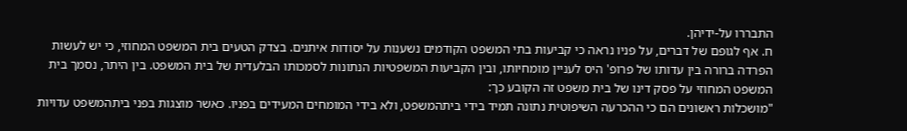התבררו על-ידיהן.
ח. אף לגופם של דברים, על פניו נראה כי קביעות בתי המשפט הקודמים נשענות על יסודות איתנים. בצדק הטעים בית המשפט המחוזי, כי יש לעשות הפרדה ברורה בין עדותו של פרופ' היס לעניין מומחיותו, ובין הקביעות המשפטיות הנתונות לסמכותו הבלעדית של בית המשפט. בין היתר, נסמך בית המשפט המחוזי על פסק דינו של בית משפט זה הקובע כך:
"מושכלות ראשונים הם כי ההכרעה השיפוטית נתונה תמיד בידי ביתהמשפט, ולא בידי המומחים המעידים בפניו. כאשר מוצגות בפני ביתהמשפט עדויות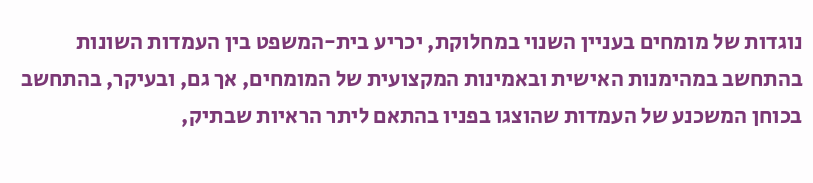נוגדות של מומחים בעניין השנוי במחלוקת, יכריע בית-המשפט בין העמדות השונות בהתחשב במהימנות האישית ובאמינות המקצועית של המומחים, אך גם, ובעיקר, בהתחשב בכוחן המשכנע של העמדות שהוצגו בפניו בהתאם ליתר הראיות שבתיק,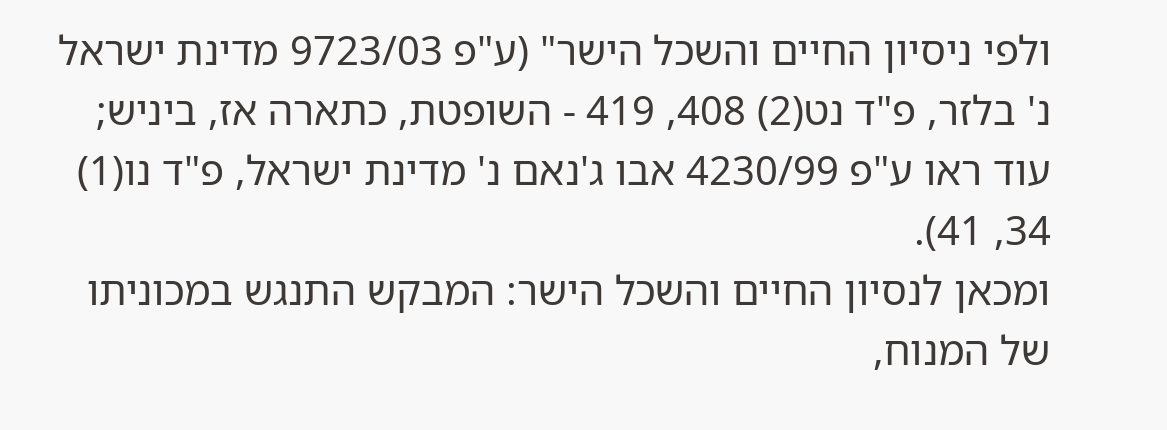ולפי ניסיון החיים והשכל הישר" (ע"פ 9723/03 מדינת ישראל נ' בלזר, פ"ד נט(2) 408, 419 - השופטת, כתארה אז, ביניש; עוד ראו ע"פ 4230/99 אבו ג'נאם נ' מדינת ישראל, פ"ד נו(1) 34, 41).
ומכאן לנסיון החיים והשכל הישר: המבקש התנגש במכוניתו של המנוח,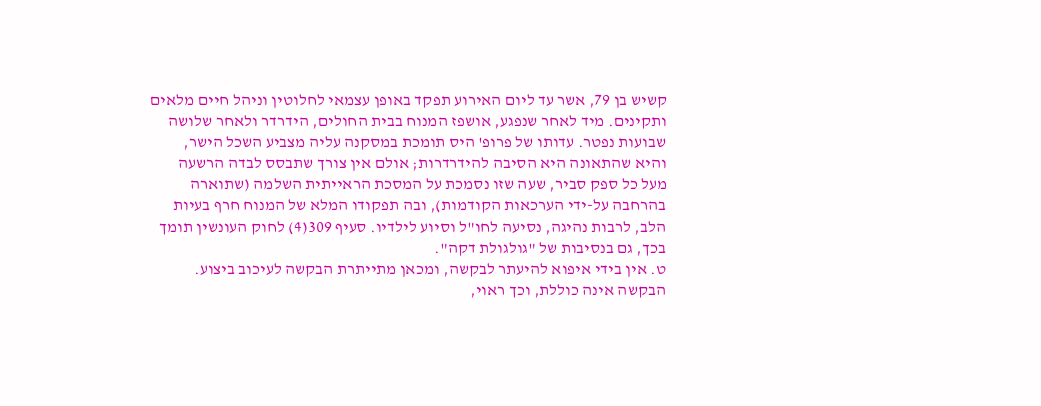קשיש בן 79, אשר עד ליום האירוע תפקד באופן עצמאי לחלוטין וניהל חיים מלאים ותקינים. מיד לאחר שנפגע, אושפז המנוח בבית החולים, הידרדר ולאחר שלושה שבועות נפטר. עדותו של פרופ' היס תומכת במסקנה עליה מצביע השכל הישר, והיא שהתאונה היא הסיבה להידרדרות; אולם אין צורך שתבסס לבדה הרשעה מעל כל ספק סביר, שעה שזו נסמכת על המסכת הראייתית השלמה (שתוארה בהרחבה על-ידי הערכאות הקודמות), ובה תפקודו המלא של המנוח חרף בעיות הלב, לרבות נהיגה, נסיעה לחו"ל וסיוע לילדיו. סעיף 309(4) לחוק העונשין תומך בכך, גם בנסיבות של "גולגולת דקה".
ט. אין בידי איפוא להיעתר לבקשה, ומכאן מתייתרת הבקשה לעיכוב ביצוע. הבקשה אינה כוללת, וכך ראוי,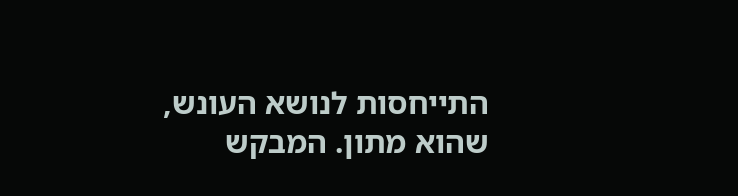התייחסות לנושא העונש, שהוא מתון. המבקש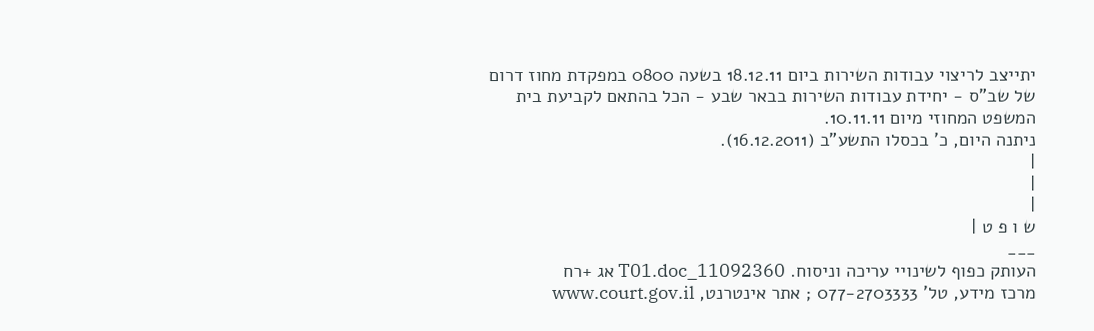יתייצב לריצוי עבודות השירות ביום 18.12.11 בשעה 0800 במפקדת מחוז דרום של שב"ס - יחידת עבודות השירות בבאר שבע - הכל בהתאם לקביעת בית המשפט המחוזי מיום 10.11.11.
ניתנה היום, כ' בכסלו התשע"ב (16.12.2011).
|
|
|
ש ו פ ט |
___
העותק כפוף לשינויי עריכה וניסוח. 11092360_T01.doc אג +רח
מרכז מידע, טל' 077-2703333 ; אתר אינטרנט, www.court.gov.il